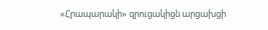«Հրապարակի» զրուցակիցն արցախցի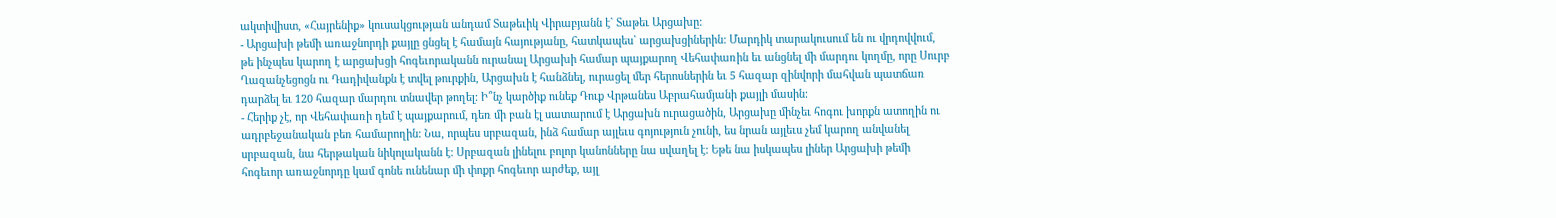ակտիվիստ, «Հայրենիք» կուսակցության անդամ Տաթեւիկ Վիրաբյանն է` Տաթեւ Արցախը:
- Արցախի թեմի առաջնորդի քայլը ցնցել է համայն հայությանը, հատկապես` արցախցիներին: Մարդիկ տարակուսում են ու վրդովվում, թե ինչպես կարող է արցախցի հոգեւորականն ուրանալ Արցախի համար պայքարող Վեհափառին եւ անցնել մի մարդու կողմը, որը Սուրբ Ղազանչեցոցն ու Դադիվանքն է տվել թուրքին, Արցախն է հանձնել, ուրացել մեր հերոսներին եւ 5 հազար զինվորի մահվան պատճառ դարձել եւ 120 հազար մարդու տնավեր թողել: Ի՞նչ կարծիք ունեք Դուք Վրթանես Աբրահամյանի քայլի մասին:
- Հերիք չէ, որ Վեհափառի դեմ է պայքարում, դեռ մի բան էլ սատարում է Արցախն ուրացածին, Արցախը մինչեւ հոգու խորքն ատողին ու ադրբեջանական բեռ համարողին: Նա, որպես սրբազան, ինձ համար այլեւս գոյություն չունի, ես նրան այլեւս չեմ կարող անվանել սրբազան, նա հերթական նիկոլականն է: Սրբազան լինելու բոլոր կանոնները նա սվաղել է: Եթե նա իսկապես լիներ Արցախի թեմի հոգեւոր առաջնորդը կամ գոնե ունենար մի փոքր հոգեւոր արժեք, այլ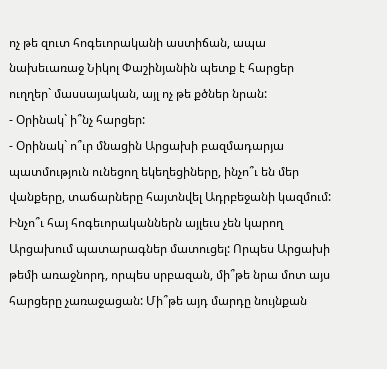ոչ թե զուտ հոգեւորականի աստիճան, ապա նախեւառաջ Նիկոլ Փաշինյանին պետք է հարցեր ուղղեր` մասսայական, այլ ոչ թե քծներ նրան:
- Օրինակ` ի՞նչ հարցեր:
- Օրինակ` ո՞ւր մնացին Արցախի բազմադարյա պատմություն ունեցող եկեղեցիները, ինչո՞ւ են մեր վանքերը, տաճարները հայտնվել Ադրբեջանի կազմում: Ինչո՞ւ հայ հոգեւորականներն այլեւս չեն կարող Արցախում պատարագներ մատուցել: Որպես Արցախի թեմի առաջնորդ, որպես սրբազան, մի՞թե նրա մոտ այս հարցերը չառաջացան: Մի՞թե այդ մարդը նույնքան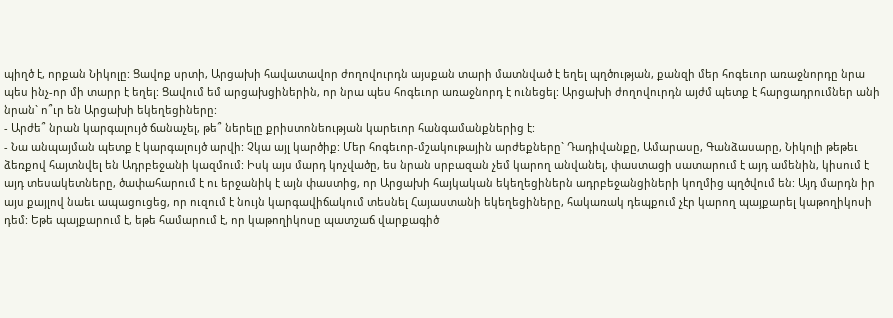պիղծ է, որքան Նիկոլը: Ցավոք սրտի, Արցախի հավատավոր ժողովուրդն այսքան տարի մատնված է եղել պղծության, քանզի մեր հոգեւոր առաջնորդը նրա պես ինչ-որ մի տարր է եղել: Ցավում եմ արցախցիներին, որ նրա պես հոգեւոր առաջնորդ է ունեցել: Արցախի ժողովուրդն այժմ պետք է հարցադրումներ անի նրան` ո՞ւր են Արցախի եկեղեցիները:
- Արժե՞ նրան կարգալույծ ճանաչել, թե՞ ներելը քրիստոնեության կարեւոր հանգամանքներից է:
- Նա անպայման պետք է կարգալույծ արվի: Չկա այլ կարծիք: Մեր հոգեւոր-մշակութային արժեքները` Դադիվանքը, Ամարասը, Գանձասարը, Նիկոլի թեթեւ ձեռքով հայտնվել են Ադրբեջանի կազմում: Իսկ այս մարդ կոչվածը, ես նրան սրբազան չեմ կարող անվանել, փաստացի սատարում է այդ ամենին, կիսում է այդ տեսակետները, ծափահարում է ու երջանիկ է այն փաստից, որ Արցախի հայկական եկեղեցիներն ադրբեջանցիների կողմից պղծվում են: Այդ մարդն իր այս քայլով նաեւ ապացուցեց, որ ուզում է նույն կարգավիճակում տեսնել Հայաստանի եկեղեցիները, հակառակ դեպքում չէր կարող պայքարել կաթողիկոսի դեմ: Եթե պայքարում է, եթե համարում է, որ կաթողիկոսը պատշաճ վարքագիծ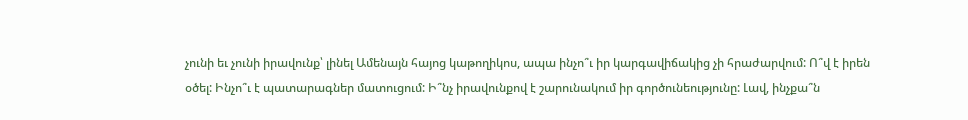չունի եւ չունի իրավունք՝ լինել Ամենայն հայոց կաթողիկոս, ապա ինչո՞ւ իր կարգավիճակից չի հրաժարվում: Ո՞վ է իրեն օծել: Ինչո՞ւ է պատարագներ մատուցում: Ի՞նչ իրավունքով է շարունակում իր գործունեությունը: Լավ, ինչքա՞ն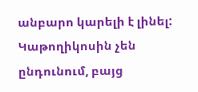անբարո կարելի է լինել: Կաթողիկոսին չեն ընդունում, բայց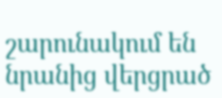շարունակում են նրանից վերցրած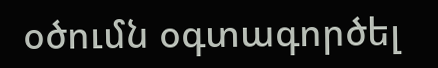օծումն օգտագործել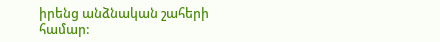իրենց անձնական շահերի համար: